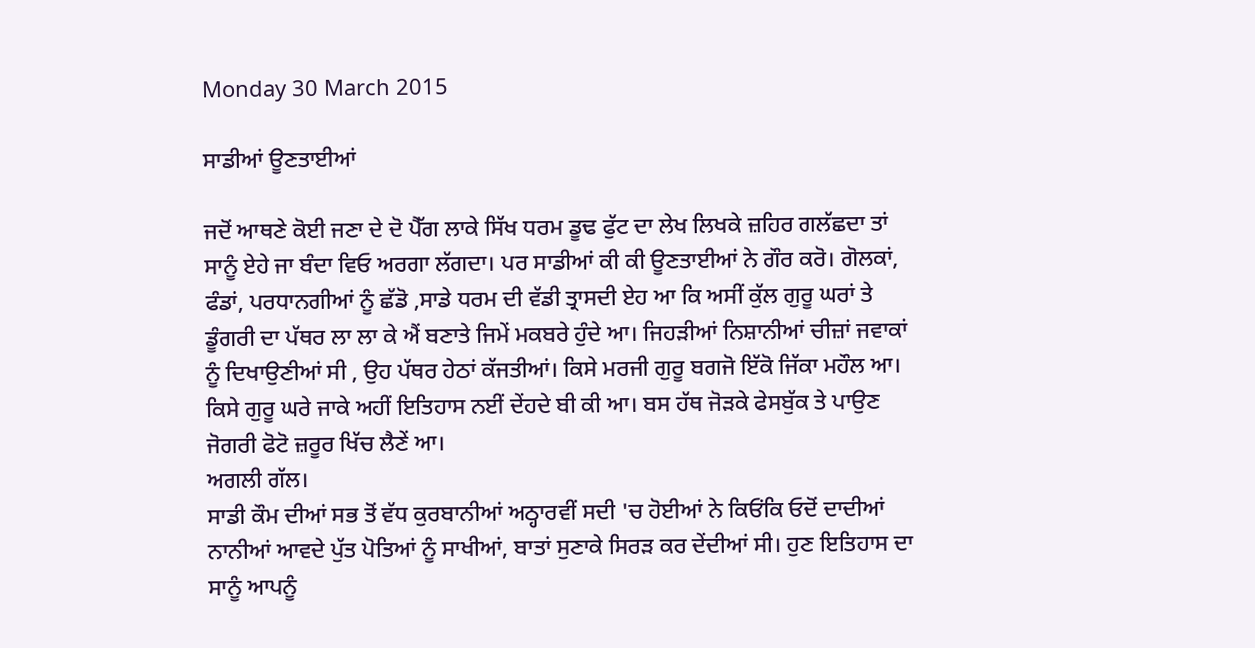Monday 30 March 2015

ਸਾਡੀਆਂ ਊਣਤਾਈਆਂ

ਜਦੋਂ ਆਥਣੇ ਕੋਈ ਜਣਾ ਦੇ ਦੋ ਪੈੱਗ ਲਾਕੇ ਸਿੱਖ ਧਰਮ ਡੂਢ ਫੁੱਟ ਦਾ ਲੇਖ ਲਿਖਕੇ ਜ਼ਹਿਰ ਗਲੱਛਦਾ ਤਾਂ ਸਾਨੂੰ ਏਹੇ ਜਾ ਬੰਦਾ ਵਿਓ ਅਰਗਾ ਲੱਗਦਾ। ਪਰ ਸਾਡੀਆਂ ਕੀ ਕੀ ਊਣਤਾਈਆਂ ਨੇ ਗੌਰ ਕਰੋ। ਗੋਲਕਾਂ, ਫੰਡਾਂ, ਪਰਧਾਨਗੀਆਂ ਨੂੰ ਛੱਡੋ ,ਸਾਡੇ ਧਰਮ ਦੀ ਵੱਡੀ ਤ੍ਰਾਸਦੀ ਏਹ ਆ ਕਿ ਅਸੀਂ ਕੁੱਲ ਗੁਰੂ ਘਰਾਂ ਤੇ ਡੂੰਗਰੀ ਦਾ ਪੱਥਰ ਲਾ ਲਾ ਕੇ ਐਂ ਬਣਾਤੇ ਜਿਮੇਂ ਮਕਬਰੇ ਹੁੰਦੇ ਆ। ਜਿਹੜੀਆਂ ਨਿਸ਼ਾਨੀਆਂ ਚੀਜ਼ਾਂ ਜਵਾਕਾਂ ਨੂੰ ਦਿਖਾਉਣੀਆਂ ਸੀ , ਉਹ ਪੱਥਰ ਹੇਠਾਂ ਕੱਜਤੀਆਂ। ਕਿਸੇ ਮਰਜੀ ਗੁਰੂ ਬਗਜੋ ਇੱਕੋ ਜਿੱਕਾ ਮਹੌਲ ਆ। ਕਿਸੇ ਗੁਰੂ ਘਰੇ ਜਾਕੇ ਅਹੀਂ ਇਤਿਹਾਸ ਨਈਂ ਦੇਂਹਦੇ ਬੀ ਕੀ ਆ। ਬਸ ਹੱਥ ਜੋੜਕੇ ਫੇਸਬੁੱਕ ਤੇ ਪਾਉਣ ਜੋਗਰੀ ਫੋਟੋ ਜ਼ਰੂਰ ਖਿੱਚ ਲੈਣੇਂ ਆ।
ਅਗਲੀ ਗੱਲ।
ਸਾਡੀ ਕੌਮ ਦੀਆਂ ਸਭ ਤੋਂ ਵੱਧ ਕੁਰਬਾਨੀਆਂ ਅਠ੍ਹਾਰਵੀਂ ਸਦੀ 'ਚ ਹੋਈਆਂ ਨੇ ਕਿਓਂਕਿ ਓਦੋਂ ਦਾਦੀਆਂ ਨਾਨੀਆਂ ਆਵਦੇ ਪੁੱਤ ਪੋਤਿਆਂ ਨੂੰ ਸਾਖੀਆਂ, ਬਾਤਾਂ ਸੁਣਾਕੇ ਸਿਰੜ ਕਰ ਦੇਂਦੀਆਂ ਸੀ। ਹੁਣ ਇਤਿਹਾਸ ਦਾ ਸਾਨੂੰ ਆਪਨੂੰ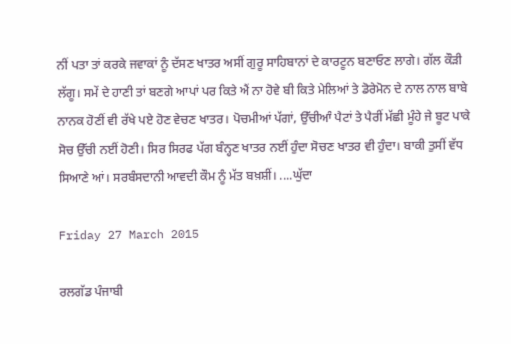ਨੀਂ ਪਤਾ ਤਾਂ ਕਰਕੇ ਜਵਾਕਾਂ ਨੂੰ ਦੱਸਣ ਖਾਤਰ ਅਸੀਂ ਗੁਰੂ ਸਾਹਿਬਾਨਾਂ ਦੇ ਕਾਰਟੂਨ ਬਣਾਓਣ ਲਾਗੇ। ਗੱਲ ਕੌੜੀ ਲੱਗੂ। ਸਮੇਂ ਦੇ ਹਾਣੀ ਤਾਂ ਬਣਗੇ ਆਪਾਂ ਪਰ ਕਿਤੇ ਐਂ ਨਾ ਹੋਵੇ ਬੀ ਕਿਤੇ ਮੇਲਿਆਂ ਤੇ ਡੋਰੇਮੋਨ ਦੇ ਨਾਲ ਨਾਲ ਬਾਬੇ ਨਾਨਕ ਹੋਣੀਂ ਵੀ ਰੱਖੇ ਪਏ ਹੋਣ ਵੇਚਣ ਖਾਤਰ। ਪੋਚਮੀਆਂ ਪੱਗਾਂ, ਉੱਚੀਆੰ ਪੈਟਾਂ ਤੇ ਪੈਰੀਂ ਮੱਛੀ ਮੂੰਹੇ ਜੇ ਬੂਟ ਪਾਕੇ ਸੋਚ ਉੱਚੀ ਨਈਂ ਹੋਣੀ। ਸਿਰ ਸਿਰਫ ਪੱਗ ਬੰਨ੍ਹਣ ਖਾਤਰ ਨਈਂ ਹੁੰਦਾ ਸੋਚਣ ਖਾਤਰ ਵੀ ਹੁੰਦਾ। ਬਾਕੀ ਤੁਸੀਂ ਵੱਧ ਸਿਆਣੇ ਆਂ। ਸਰਬੰਸਦਾਨੀ ਆਵਦੀ ਕੌਮ ਨੂੰ ਮੱਤ ਬਖ਼ਸ਼ੀਂ। ....ਘੁੱਦਾ

Friday 27 March 2015

ਰਲਗੱਡ ਪੰਜਾਬੀ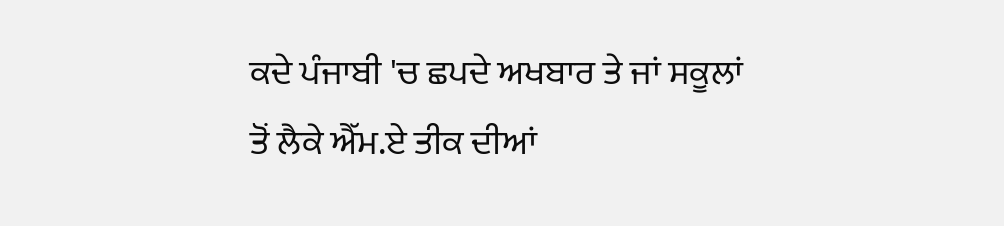ਕਦੇ ਪੰਜਾਬੀ 'ਚ ਛਪਦੇ ਅਖਬਾਰ ਤੇ ਜਾਂ ਸਕੂਲਾਂ ਤੋਂ ਲੈਕੇ ਐੱਮ.ਏ ਤੀਕ ਦੀਆਂ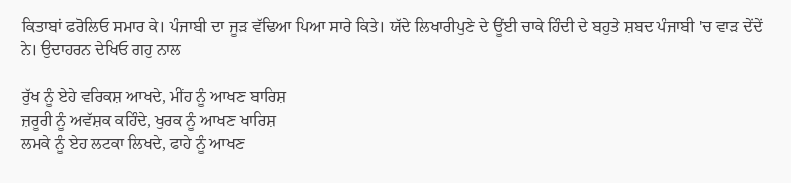ਕਿਤਾਬਾਂ ਫਰੋਲਿਓ ਸਮਾਰ ਕੇ। ਪੰਜਾਬੀ ਦਾ ਜੂੜ ਵੱਢਿਆ ਪਿਆ ਸਾਰੇ ਕਿਤੇ। ਯੱਦੇ ਲਿਖਾਰੀਪੁਣੇ ਦੇ ਊਂਈ ਚਾਕੇ ਹਿੰਦੀ ਦੇ ਬਹੁਤੇ ਸ਼ਬਦ ਪੰਜਾਬੀ 'ਚ ਵਾੜ ਦੇਂਦੇਂ ਨੇ। ਉਦਾਹਰਨ ਦੇਖਿਓ ਗਹੁ ਨਾਲ

ਰੁੱਖ ਨੂੰ ਏਹੇ ਵਰਿਕਸ਼ ਆਖਦੇ, ਮੀਂਹ ਨੂੰ ਆਖਣ ਬਾਰਿਸ਼
ਜ਼ਰੂਰੀ ਨੂੰ ਅਵੱਸ਼ਕ ਕਹਿੰਦੇ, ਖੁਰਕ ਨੂੰ ਆਖਣ ਖਾਰਿਸ਼
ਲਮਕੇ ਨੂੰ ਏਹ ਲਟਕਾ ਲਿਖਦੇ, ਫਾਹੇ ਨੂੰ ਆਖਣ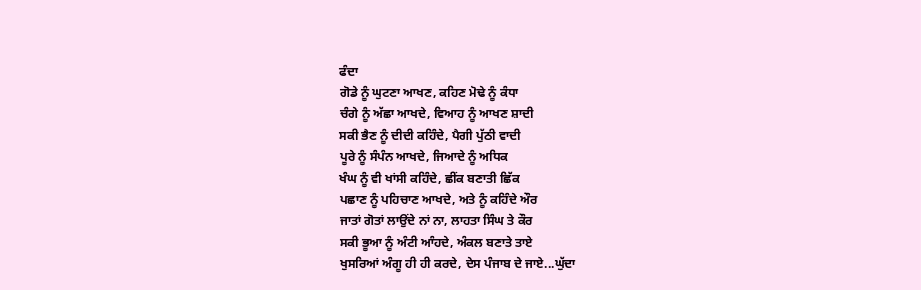ਫੰਦਾ
ਗੋਡੇ ਨੂੰ ਘੁਟਣਾ ਆਖਣ, ਕਹਿਣ ਮੋਢੇ ਨੂੰ ਕੰਧਾ
ਚੰਗੇ ਨੂੰ ਅੱਛਾ ਆਖਦੇ, ਵਿਆਹ ਨੂੰ ਆਖਣ ਸ਼ਾਦੀ
ਸਕੀ ਭੈਣ ਨੂੰ ਦੀਦੀ ਕਹਿੰਦੇ, ਪੈਗੀ ਪੁੱਠੀ ਵਾਦੀ
ਪੂਰੇ ਨੂੰ ਸੰਪੰਨ ਆਖਦੇ, ਜਿਆਦੇ ਨੂੰ ਅਧਿਕ
ਖੰਘ ਨੂੰ ਵੀ ਖਾਂਸੀ ਕਹਿੰਦੇ, ਛੀਂਕ ਬਣਾਤੀ ਛਿੱਕ
ਪਛਾਣ ਨੂੰ ਪਹਿਚਾਣ ਆਖਦੇ, ਅਤੇ ਨੂੰ ਕਹਿੰਦੇ ਔਰ
ਜਾਤਾਂ ਗੋਤਾਂ ਲਾਉਂਦੇ ਨਾਂ ਨਾ, ਲਾਹਤਾ ਸਿੰਘ ਤੇ ਕੌਰ
ਸਕੀ ਭੂਆ ਨੂੰ ਅੰਟੀ ਆੰਹਦੇ, ਅੰਕਲ ਬਣਾਤੇ ਤਾਏ
ਖੁਸਰਿਆਂ ਅੰਗੂ ਹੀ ਹੀ ਕਰਦੇ, ਦੇਸ ਪੰਜਾਬ ਦੇ ਜਾਏ...ਘੁੱਦਾ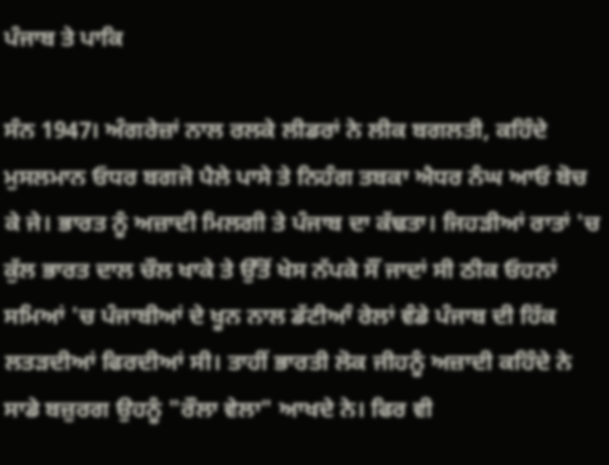ਪੰਜਾਬ ਤੇ ਪਾਕਿ

ਸੰਨ 1947। ਅੰਗਰੇਜ਼ਾਂ ਨਾਲ ਰਲਕੇ ਲੀਡਰਾਂ ਨੇ ਲੀਕ ਬਗਲਤੀ, ਕਹਿੰਦੇ ਮੁਸਲਮਾਨ ਓਧਰ ਬਗਜੋ ਪੈਲੇ ਪਾਸੇ ਤੇ ਨਿਹੰਗ ਤਬਕਾ ਐਧਰ ਨੰਘ ਆਓ ਬੋਚ ਕੇ ਜੇ। ਭਾਰਤ ਨੂੰ ਅਜ਼ਾਦੀ ਮਿਲਗੀ ਤੇ ਪੰਜਾਬ ਦਾ ਕੱਢਤਾ। ਜਿਹੜੀਆਂ ਰਾਤਾਂ 'ਚ ਕੁੱਲ ਭਾਰਤ ਦਾਲ ਚੌਲ ਖਾਕੇ ਤੇ ਉੱਤੋਂ ਖੇਸ ਨੱਪਕੇ ਸੌਂ ਜਾਦਾਂ ਸੀ ਠੀਕ ਓਹਨਾਂ ਸਮਿਆਂ 'ਚ ਪੰਜਾਬੀਆਂ ਦੇ ਖੂਨ ਨਾਲ ਡੱਟੀਆੰ ਰੇਲਾਂ ਵੰਡੇ ਪੰਜਾਬ ਦੀ ਹਿੱਕ ਲਤੜਦੀਆਂ ਫਿਰਦੀਆਂ ਸੀ। ਤਾਹੀਂ ਭਾਰਤੀ ਲੋਕ ਜੀਹਨੂੰ ਅਜ਼ਾਦੀ ਕਹਿੰਦੇ ਨੇ ਸਾਡੇ ਬਜ਼ੁਰਗ ਉਹਨੂੰ "ਰੌਲਾ ਵੇਲਾ" ਆਖਦੇ ਨੇ। ਫਿਰ ਵੀ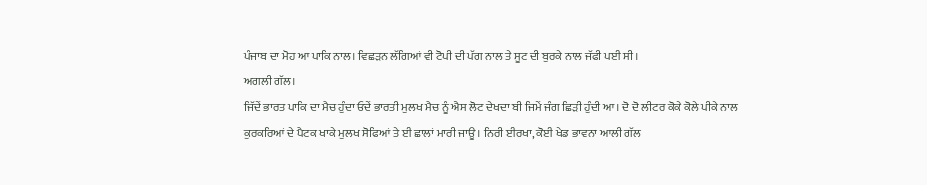ਪੰਜਾਬ ਦਾ ਮੋਹ ਆ ਪਾਕਿ ਨਾਲ। ਵਿਛੜਨ ਲੱਗਿਆਂ ਵੀ ਟੋਪੀ ਦੀ ਪੱਗ ਨਾਲ ਤੇ ਸੂਟ ਦੀ ਬੁਰਕੇ ਨਾਲ ਜੱਫੀ ਪਈ ਸੀ।
ਅਗਲੀ ਗੱਲ।
ਜਿੱਦੇਂ ਭਾਰਤ ਪਾਕਿ ਦਾ ਮੈਚ ਹੁੰਦਾ ਓਦੇਂ ਭਾਰਤੀ ਮੁਲਖ ਮੈਚ ਨੂੰ ਐਸ ਲੋਟ ਦੇਖਦਾ ਬੀ ਜਿਮੇਂ ਜੰਗ ਛਿੜੀ ਹੁੰਦੀ ਆ। ਦੋ ਦੋ ਲੀਟਰ ਕੋਕੇ ਕੋਲੇ ਪੀਕੇ ਨਾਲ ਕੁਰਕਰਿਆਂ ਦੇ ਪੈਟਕ ਖਾਕੇ ਮੁਲਖ ਸੋਫਿਆਂ ਤੇ ਈ ਛਾਲਾਂ ਮਾਰੀ ਜਾਊ। ਨਿਰੀ ਈਰਖਾ, ਕੋਈ ਖੇਡ ਭਾਵਨਾ ਆਲੀ ਗੱਲ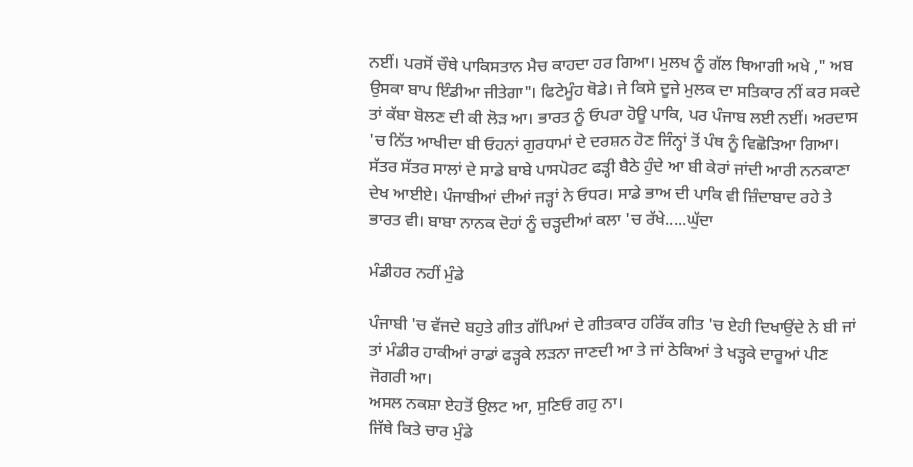ਨਈਂ। ਪਰਸੋਂ ਚੌਥੇ ਪਾਕਿਸਤਾਨ ਮੈਚ ਕਾਹਦਾ ਹਰ ਗਿਆ। ਮੁਲਖ ਨੂੰ ਗੱਲ ਥਿਆਗੀ ਅਖੇ ," ਅਬ ਉਸਕਾ ਬਾਪ ਇੰਡੀਆ ਜੀਤੇਗਾ"। ਫਿਟੇਮੂੰਹ ਥੋਡੇ। ਜੇ ਕਿਸੇ ਦੂਜੇ ਮੁਲਕ ਦਾ ਸਤਿਕਾਰ ਨੀਂ ਕਰ ਸਕਦੇ ਤਾਂ ਕੱਬਾ ਬੋਲਣ ਦੀ ਕੀ ਲੋੜ ਆ। ਭਾਰਤ ਨੂੰ ਓਪਰਾ ਹੋਊ ਪਾਕਿ, ਪਰ ਪੰਜਾਬ ਲਈ ਨਈਂ। ਅਰਦਾਸ 'ਚ ਨਿੱਤ ਆਖੀਦਾ ਬੀ ਓਹਨਾਂ ਗੁਰਧਾਮਾਂ ਦੇ ਦਰਸ਼ਨ ਹੋਣ ਜਿੰਨ੍ਹਾਂ ਤੋਂ ਪੰਥ ਨੂੰ ਵਿਛੋੜਿਆ ਗਿਆ। ਸੱਤਰ ਸੱਤਰ ਸਾਲਾਂ ਦੇ ਸਾਡੇ ਬਾਬੇ ਪਾਸਪੋਰਟ ਫੜ੍ਹੀ ਬੈਠੇ ਹੁੰਦੇ ਆ ਬੀ ਕੇਰਾਂ ਜਾਂਦੀ ਆਰੀ ਨਨਕਾਣਾ ਦੇਖ ਆਈਏ। ਪੰਜਾਬੀਆਂ ਦੀਆਂ ਜੜ੍ਹਾਂ ਨੇ ਓਧਰ। ਸਾਡੇ ਭਾਅ ਦੀ ਪਾਕਿ ਵੀ ਜ਼ਿੰਦਾਬਾਦ ਰਹੇ ਤੇ ਭਾਰਤ ਵੀ। ਬਾਬਾ ਨਾਨਕ ਦੋਹਾਂ ਨੂੰ ਚੜ੍ਹਦੀਆਂ ਕਲਾ 'ਚ ਰੱਖੇ.....ਘੁੱਦਾ

ਮੰਡੀਹਰ ਨਹੀਂ ਮੁੰਡੇ

ਪੰਜਾਬੀ 'ਚ ਵੱਜਦੇ ਬਹੁਤੇ ਗੀਤ ਗੱਪਿਆਂ ਦੇ ਗੀਤਕਾਰ ਹਰਿੱਕ ਗੀਤ 'ਚ ਏਹੀ ਦਿਖਾਉਂਦੇ ਨੇ ਬੀ ਜਾਂ ਤਾਂ ਮੰਡੀਰ ਹਾਕੀਆਂ ਰਾਡਾਂ ਫੜ੍ਹਕੇ ਲੜਨਾ ਜਾਣਦੀ ਆ ਤੇ ਜਾਂ ਠੇਕਿਆਂ ਤੇ ਖੜ੍ਹਕੇ ਦਾਰੂਆਂ ਪੀਣ ਜੋਗਰੀ ਆ।
ਅਸਲ ਨਕਸ਼ਾ ਏਹਤੋਂ ਉਲਟ ਆ, ਸੁਣਿਓ ਗਹੁ ਨਾ।
ਜਿੱਥੇ ਕਿਤੇ ਚਾਰ ਮੁੰਡੇ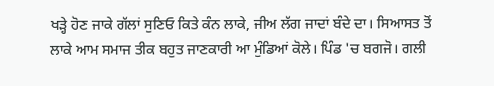ਖੜ੍ਹੇ ਹੋਣ ਜਾਕੇ ਗੱਲਾਂ ਸੁਣਿਓ ਕਿਤੇ ਕੰਨ ਲਾਕੇ, ਜੀਅ ਲੱਗ ਜਾਦਾਂ ਬੰਦੇ ਦਾ। ਸਿਆਸਤ ਤੋਂ ਲਾਕੇ ਆਮ ਸਮਾਜ ਤੀਕ ਬਹੁਤ ਜਾਣਕਾਰੀ ਆ ਮੁੰਡਿਆਂ ਕੋਲੇ। ਪਿੰਡ 'ਚ ਬਗਜੋ। ਗਲੀ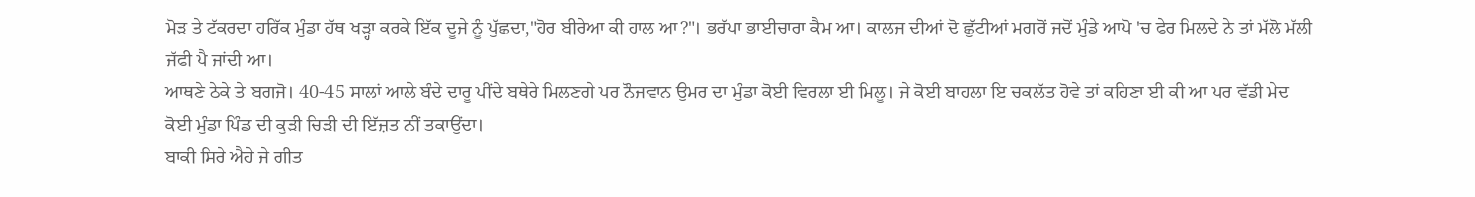ਮੋੜ ਤੇ ਟੱਕਰਦਾ ਹਰਿੱਕ ਮੁੰਡਾ ਹੱਥ ਖੜ੍ਹਾ ਕਰਕੇ ਇੱਕ ਦੂਜੇ ਨੂੰ ਪੁੱਛਦਾ,"ਹੋਰ ਬੀਰੇਆ ਕੀ ਹਾਲ ਆ?"। ਭਰੱਪਾ ਭਾਈਚਾਰਾ ਕੈਮ ਆ। ਕਾਲਜ ਦੀਆਂ ਦੋ ਛੁੱਟੀਆਂ ਮਗਰੋਂ ਜਦੋਂ ਮੁੰਡੇ ਆਪੋ 'ਚ ਫੇਰ ਮਿਲਦੇ ਨੇ ਤਾਂ ਮੱਲੋ ਮੱਲੀ ਜੱਫੀ ਪੈ ਜਾਂਦੀ ਆ।
ਆਥਣੇ ਠੇਕੇ ਤੇ ਬਗਜੋ। 40-45 ਸਾਲਾਂ ਆਲੇ ਬੰਦੇ ਦਾਰੂ ਪੀਂਦੇ ਬਥੇਰੇ ਮਿਲਣਗੇ ਪਰ ਨੌਜਵਾਨ ਉਮਰ ਦਾ ਮੁੰਡਾ ਕੋਈ ਵਿਰਲਾ ਈ ਮਿਲੂ। ਜੇ ਕੋਈ ਬਾਹਲਾ ਇ ਚਕਲੱਤ ਹੋਵੇ ਤਾਂ ਕਹਿਣਾ ਈ ਕੀ ਆ ਪਰ ਵੱਡੀ ਮੇਦ ਕੋਈ ਮੁੰਡਾ ਪਿੰਡ ਦੀ ਕੁੜੀ ਚਿੜੀ ਦੀ ਇੱਜ਼ਤ ਨੀਂ ਤਕਾਉਂਦਾ।
ਬਾਕੀ ਸਿਰੇ ਐਹੇ ਜੇ ਗੀਤ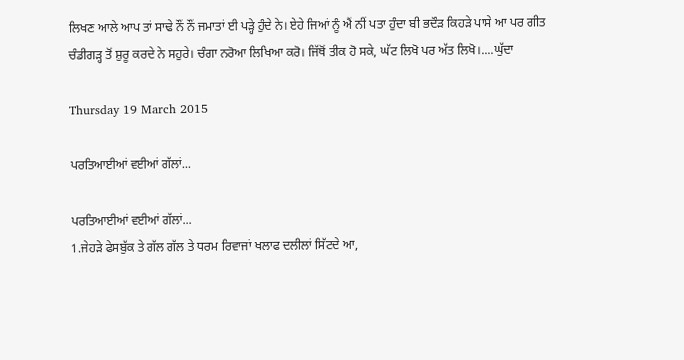ਲਿਖਣ ਆਲੇ ਆਪ ਤਾਂ ਸਾਢੇ ਨੌਂ ਨੌਂ ਜਮਾਤਾਂ ਈ ਪੜ੍ਹੇ ਹੁੰਦੇ ਨੇ। ਏਹੇ ਜਿਆਂ ਨੂੰ ਐਂ ਨੀਂ ਪਤਾ ਹੁੰਦਾ ਬੀ ਭਦੌੜ ਕਿਹੜੇ ਪਾਸੇ ਆ ਪਰ ਗੀਤ ਚੰਡੀਗੜ੍ਹ ਤੋਂ ਸ਼ੁਰੂ ਕਰਦੇ ਨੇ ਸਹੁਰੇ। ਚੰਗਾ ਨਰੋਆ ਲਿਖਿਆ ਕਰੋ। ਜਿੱਥੋਂ ਤੀਕ ਹੋ ਸਕੇ, ਘੱਟ ਲਿਖੋ ਪਰ ਅੱਤ ਲਿਖੋ।....ਘੁੱਦਾ

Thursday 19 March 2015

ਪਰਤਿਆਈਆਂ ਵਈਆਂ ਗੱਲਾਂ...

ਪਰਤਿਆਈਆਂ ਵਈਆਂ ਗੱਲਾਂ...
1.ਜੇਹੜੇ ਫੇਸਬੁੱਕ ਤੇ ਗੱਲ ਗੱਲ ਤੇ ਧਰਮ ਰਿਵਾਜਾਂ ਖਲਾਫ ਦਲੀਲਾਂ ਸਿੱਟਦੇ ਆ,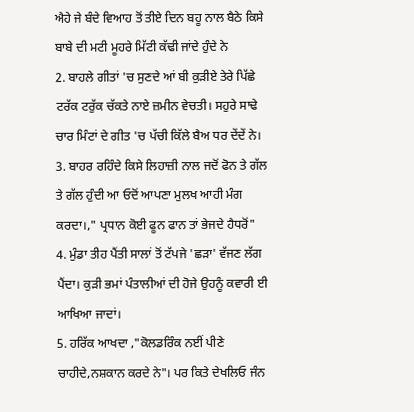ਐਹੇ ਜੇ ਬੰਦੇ ਵਿਆਹ ਤੋਂ ਤੀਏ ਦਿਨ ਬਹੂ ਨਾਲ ਬੈਠੇ ਕਿਸੇ ਬਾਬੇ ਦੀ ਮਟੀ ਮੂਹਰੇ ਮਿੱਟੀ ਕੱਢੀ ਜਾਂਦੇ ਹੁੰਦੇ ਨੇ
2. ਬਾਹਲੇ ਗੀਤਾਂ 'ਚ ਸੁਣਦੇ ਆਂ ਬੀ ਕੁੜੀਏ ਤੇਰੇ ਪਿੱਛੇ ਟਰੱਕ ਟਰੁੱਕ ਚੱਕਤੇ ਨਾਏ ਜ਼ਮੀਨ ਵੇਚਤੀ। ਸਹੁਰੇ ਸਾਢੇ ਚਾਰ ਮਿੰਟਾਂ ਦੇ ਗੀਤ 'ਚ ਪੱਚੀ ਕਿੱਲੇ ਬੈਅ ਧਰ ਦੇਂਦੇਂ ਨੇ।
3. ਬਾਹਰ ਰਹਿੰਦੇ ਕਿਸੇ ਲਿਹਾਜ਼ੀ ਨਾਲ ਜਦੋਂ ਫੋਨ ਤੇ ਗੱਲ ਤੇ ਗੱਲ ਹੁੰਦੀ ਆ ਓਦੋਂ ਆਪਣਾ ਮੁਲਖ ਆਹੀ ਮੰਗ ਕਰਦਾ।," ਪ੍ਰਧਾਨ ਕੋਈ ਫੂਨ ਫਾਨ ਤਾਂ ਭੇਜਦੇ ਹੈਧਰੋਂ"
4. ਮੁੰਡਾ ਤੀਹ ਪੈਂਤੀ ਸਾਲਾਂ ਤੋਂ ਟੱਪਜੇ 'ਛੜਾ' ਵੱਜਣ ਲੱਗ
ਪੈਂਦਾ। ਕੁੜੀ ਭਮਾਂ ਪੰਤਾਲੀਆਂ ਦੀ ਹੋਜੇ ਉਹਨੂੰ ਕਵਾਰੀ ਈ ਆਖਿਆ ਜਾਦਾਂ।
5. ਹਰਿੱਕ ਆਖਦਾ ,"ਕੋਲਡਰਿੰਕ ਨਈਂ ਪੀਣੇ ਚਾਹੀਦੇ,ਨਸ਼ਕਾਨ ਕਰਦੇ ਨੇ"। ਪਰ ਕਿਤੇ ਦੇਖਲਿਓ ਜੰਨ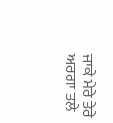ਜਾਕੇ ਮੇਰੇ ਤੇਰੇ ਅਰਗਾ ਤਲੇ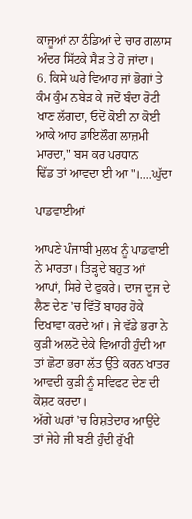ਕਾਜੂਆਂ ਨਾ ਠੰਡਿਆਂ ਦੇ ਚਾਰ ਗਲਾਸ ਅੰਦਰ ਸਿੱਟਕੇ ਸੈੜ ਤੇ ਹੋ ਜਾਂਦਾ।
6. ਕਿਸੇ ਘਰੇ ਵਿਆਹ ਜਾਂ ਭੋਗਾਂ ਤੇ ਕੰਮ ਕੁੰਮ ਨਬੇੜ ਕੇ ਜਦੋਂ ਬੰਦਾ ਰੋਟੀ ਖਾਣ ਲੱਗਦਾ, ਓਦੋਂ ਕੋਈ ਨਾ ਕੋਈ ਆਕੇ ਆਹ ਡਾਇਲੌਗ ਲਾਜ਼ਮੀ ਮਾਰਦਾ," ਬਸ ਕਰ ਪਰਧਾਨ
ਢਿੱਡ ਤਾਂ ਆਵਦਾ ਈ ਆ"।....ਘੁੱਦਾ

ਪਾਡਵਾਈਆਂ

ਆਪਣੇ ਪੰਜਾਬੀ ਮੁਲਖ ਨੂੰ ਪਾਡਵਾਈ ਨੇ ਮਾਰਤਾ। ਤਿੜ੍ਹਦੇ ਬਹੁਤ ਆਂ ਆਪਾਂ, ਸਿਰੇ ਦੇ ਫੁਕਰੇ। ਦਾਜ ਦੂਜ ਦੇ ਲੈਣ ਦੇਣ 'ਚ ਵਿੱਤੋਂ ਬਾਹਰ ਹੋਕੇ ਦਿਖਾਵਾ ਕਰਦੇ ਆਂ। ਜੇ ਵੱਡੇ ਭਰਾ ਨੇ ਕੁੜੀ ਅਲਟੋ ਦੇਕੇ ਵਿਆਹੀ ਹੁੰਦੀ ਆ ਤਾਂ ਛੋਟਾ ਭਰਾ ਲੱਤ ਉੱਤੇ ਕਰਨ ਖਾਤਰ ਆਵਦੀ ਕੁੜੀ ਨੂੰ ਸਵਿਫਟ ਦੇਣ ਦੀ ਕੋਸ਼ਟ ਕਰਦਾ।
ਅੱਗੇ ਘਰਾਂ 'ਚ ਰਿਸ਼ਤੇਦਾਰ ਆਉਂਦੇ ਤਾਂ ਜੇਹੇ ਜੀ ਬਣੀ ਹੁੰਦੀ ਰੁੱਖੀ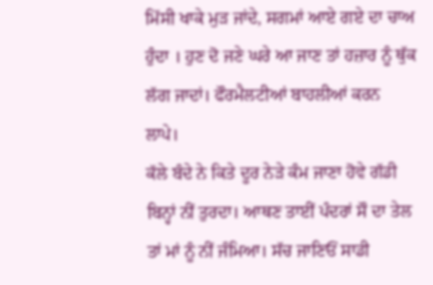ਮਿੱਸੀ ਖਾਕੇ ਮੁੜ ਜਾਂਦੇ, ਸਗਮਾਂ ਆਏ ਗਏ ਦਾ ਚਾਅ ਹੁੰਦਾ । ਹੁਣ ਦੋ ਜਣੇ ਘਰੇ ਆ ਜਾਣ ਤਾਂ ਹਜ਼ਾਰ ਨੂੰ ਥੁੱਕ ਲੱਗ ਜਾਦਾਂ। ਫੌਰਮੈਲਟੀਆਂ ਬਾਹਲੀਆਂ ਕਰਨ ਲਾਪੇ।
ਕੱਲੇ ਬੰਦੇ ਨੇ ਕਿਤੇ ਦੂਰ ਨੇੜੇ ਕੰਮ ਜਾਣਾ ਹੋਵੇ ਗੱਡੀ ਬਿਨ੍ਹਾਂ ਨੀਂ ਤੁਰਦਾ। ਆਥਣ ਤਾਈਂ ਪੰਦਰਾਂ ਸੌ ਦਾ ਤੇਲ ਤਾਂ ਮਾਂ ਨੂੰ ਨੀਂ ਜੰਮਿਆ। ਸੱਚ ਜਾਣਿਓਂ ਸਾਡੀ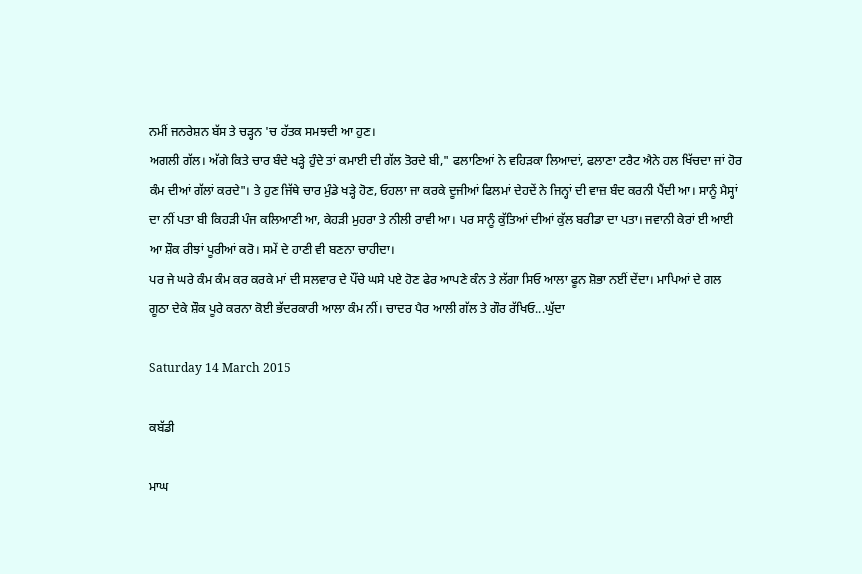ਨਮੀਂ ਜਨਰੇਸ਼ਨ ਬੱਸ ਤੇ ਚੜ੍ਹਨ 'ਚ ਹੱਤਕ ਸਮਝਦੀ ਆ ਹੁਣ।
ਅਗਲੀ ਗੱਲ। ਅੱਗੇ ਕਿਤੇ ਚਾਰ ਬੰਦੇ ਖੜ੍ਹੇ ਹੁੰਦੇ ਤਾਂ ਕਮਾਈ ਦੀ ਗੱਲ ਤੋਰਦੇ ਬੀ," ਫਲਾਣਿਆਂ ਨੇ ਵਹਿੜਕਾ ਲਿਆਦਾਂ, ਫਲਾਣਾ ਟਰੈਟ ਐਨੇ ਹਲ ਖਿੱਚਦਾ ਜਾਂ ਹੋਰ ਕੰਮ ਦੀਆਂ ਗੱਲਾਂ ਕਰਦੇ"। ਤੇ ਹੁਣ ਜਿੱਥੇ ਚਾਰ ਮੁੰਡੇ ਖੜ੍ਹੇ ਹੋਣ, ਓਹਲਾ ਜਾ ਕਰਕੇ ਦੂਜੀਆਂ ਫਿਲਮਾਂ ਦੇਹਦੇਂ ਨੇ ਜਿਨ੍ਹਾਂ ਦੀ ਵਾਜ਼ ਬੰਦ ਕਰਨੀ ਪੈਂਦੀ ਆ। ਸਾਨੂੰ ਮੈਸ੍ਹਾਂ ਦਾ ਨੀਂ ਪਤਾ ਬੀ ਕਿਹੜੀ ਪੰਜ ਕਲਿਆਣੀ ਆ, ਕੇਹੜੀ ਮੁਹਰਾ ਤੇ ਨੀਲੀ ਰਾਵੀ ਆ। ਪਰ ਸਾਨੂੰ ਕੁੱਤਿਆਂ ਦੀਆਂ ਕੁੱਲ ਬਰੀਡਾ ਦਾ ਪਤਾ। ਜਵਾਨੀ ਕੇਰਾਂ ਈ ਆਈ ਆ ਸ਼ੌਕ ਰੀਝਾਂ ਪੂਰੀਆਂ ਕਰੋ। ਸਮੇਂ ਦੇ ਹਾਣੀ ਵੀ ਬਣਨਾ ਚਾਹੀਦਾ।
ਪਰ ਜੇ ਘਰੇ ਕੰਮ ਕੰਮ ਕਰ ਕਰਕੇ ਮਾਂ ਦੀ ਸਲਵਾਰ ਦੇ ਪੌਂਚੇ ਘਸੇ ਪਏ ਹੋਣ ਫੇਰ ਆਪਣੇ ਕੰਨ ਤੇ ਲੱਗਾ ਸਿਓ ਆਲਾ ਫੂਨ ਸ਼ੋਭਾ ਨਈਂ ਦੇਂਦਾ। ਮਾਪਿਆਂ ਦੇ ਗਲ ਗੂਠਾ ਦੇਕੇ ਸ਼ੌਕ ਪੂਰੇ ਕਰਨਾ ਕੋਈ ਭੱਦਰਕਾਰੀ ਆਲਾ ਕੰਮ ਨੀਂ। ਚਾਦਰ ਪੈਰ ਆਲੀ ਗੱਲ ਤੇ ਗੌਰ ਰੱਖਿਓ...ਘੁੱਦਾ

Saturday 14 March 2015

ਕਬੱਡੀ

ਮਾਘ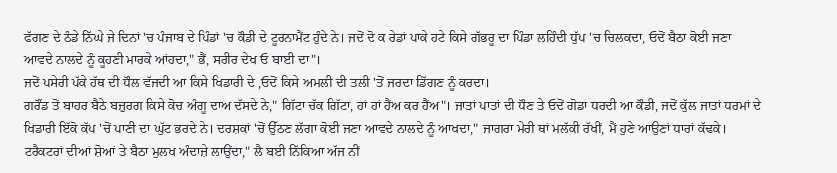ਫੱਗਣ ਦੇ ਠੰਡੇ ਨਿੱਘੇ ਜੇ ਦਿਨਾਂ 'ਚ ਪੰਜਾਬ ਦੇ ਪਿੰਡਾਂ 'ਚ ਕੌਡੀ ਦੇ ਟੂਰਨਾਮੈਂਟ ਹੁੰਦੇ ਨੇ। ਜਦੋਂ ਦੋ ਕ ਰੇਡਾਂ ਪਾਕੇ ਹਟੇ ਕਿਸੇ ਗੱਭਰੂ ਦਾ ਪਿੰਡਾ ਲਹਿੰਦੀ ਧੁੱਪ 'ਚ ਚਿਲਕਦਾ, ਓਦੋਂ ਬੈਠਾ ਕੋਈ ਜਣਾ ਆਵਦੇ ਨਾਲਦੇ ਨੂੰ ਕੂਹਣੀ ਮਾਰਕੇ ਆਂਹਦਾ," ਭੈਂ, ਸਰੀਰ ਦੇਖ ਓ ਬਾਈ ਦਾ"।
ਜਦੋਂ ਪਸੇਰੀ ਪੱਕੇ ਹੱਥ ਦੀ ਧੌਲ ਵੱਜਦੀ ਆ ਕਿਸੇ ਖਿਡਾਰੀ ਦੇ ,ਓਦੋਂ ਕਿਸੇ ਅਮਲੀ ਦੀ ਤਲੀ 'ਤੋਂ ਜਰਦਾ ਡਿੱਗਣ ਨੂੰ ਕਰਦਾ।
ਗਰੌਂਡ ਤੋਂ ਬਾਹਰ ਬੈਠੇ ਬਜ਼ੁਰਗ ਕਿਸੇ ਕੋਚ ਅੰਗੂ ਦਾਅ ਦੱਸਦੇ ਨੇ," ਗਿੱਟਾ ਚੱਕ ਗਿੱਟਾ, ਹਾਂ ਹਾਂ ਹੈਂਅ ਕਰ ਹੈਂਅ"। ਜਾਤਾਂ ਪਾਤਾਂ ਦੀ ਧੌਣ ਤੇ ਓਦੋਂ ਗੋਡਾ ਧਰਦੀ ਆ ਕੌਡੀ, ਜਦੋਂ ਕੁੱਲ ਜਾਤਾਂ ਧਰਮਾਂ ਦੇ ਖਿਡਾਰੀ ਇੱਕੋ ਕੱਪ 'ਚੋਂ ਪਾਣੀ ਦਾ ਘੁੱਟ ਭਰਦੇ ਨੇ। ਦਰਸ਼ਕਾਂ 'ਚੋਂ ਉੱਠਣ ਲੱਗਾ ਕੋਈ ਜਣਾ ਆਵਦੇ ਨਾਲਦੇ ਨੂੰ ਆਖਦਾ," ਜਾਗਰਾ ਮੇਰੀ ਥਾਂ ਮਲੱਕੀ ਰੱਖੀਂ, ਮੈਂ ਹੁਣੇ ਆਉਣਾਂ ਧਾਰਾਂ ਕੱਢਕੇ।
ਟਰੈਕਟਰਾਂ ਦੀਆਂ ਸ਼ੋਆਂ ਤੇ ਬੈਠਾ ਮੁਲਖ ਅੰਦਾਜ਼ੇ ਲਾਉਂਦਾ," ਲੈ ਬਈ ਨਿੱਕਿਆ ਅੱਜ ਨੀਂ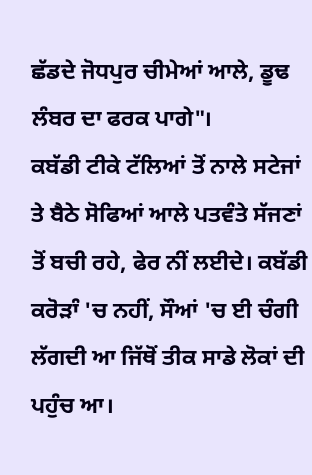ਛੱਡਦੇ ਜੋਧਪੁਰ ਚੀਮੇਆਂ ਆਲੇ, ਡੂਢ ਲੰਬਰ ਦਾ ਫਰਕ ਪਾਗੇ"।
ਕਬੱਡੀ ਟੀਕੇ ਟੱਲਿਆਂ ਤੋਂ ਨਾਲੇ ਸਟੇਜਾਂ ਤੇ ਬੈਠੇ ਸੋਫਿਆਂ ਆਲੇ ਪਤਵੰਤੇ ਸੱਜਣਾਂ ਤੋਂ ਬਚੀ ਰਹੇ, ਫੇਰ ਨੀਂ ਲਈਦੇ। ਕਬੱਡੀ ਕਰੋੜਾੰ 'ਚ ਨਹੀਂ, ਸੌਆਂ 'ਚ ਈ ਚੰਗੀ ਲੱਗਦੀ ਆ ਜਿੱਥੋਂ ਤੀਕ ਸਾਡੇ ਲੋਕਾਂ ਦੀ ਪਹੁੰਚ ਆ।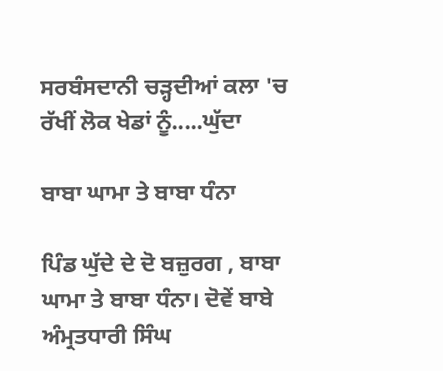ਸਰਬੰਸਦਾਨੀ ਚੜ੍ਹਦੀਆਂ ਕਲਾ 'ਚ ਰੱਖੀਂ ਲੋਕ ਖੇਡਾਂ ਨੂੰ.....ਘੁੱਦਾ

ਬਾਬਾ ਘਾਮਾ ਤੇ ਬਾਬਾ ਧੰਨਾ

ਪਿੰਡ ਘੁੱਦੇ ਦੇ ਦੋ ਬਜ਼ੁਰਗ , ਬਾਬਾ ਘਾਮਾ ਤੇ ਬਾਬਾ ਧੰਨਾ। ਦੋਵੇਂ ਬਾਬੇ ਅੰਮ੍ਰਤਧਾਰੀ ਸਿੰਘ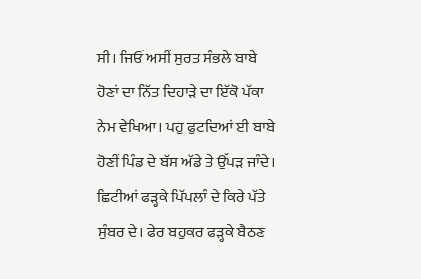ਸੀ। ਜਿਓਂ ਅਸੀਂ ਸੁਰਤ ਸੰਭਲੇ ਬਾਬੇ ਹੋਣਾਂ ਦਾ ਨਿੱਤ ਦਿਹਾੜੇ ਦਾ ਇੱਕੋ ਪੱਕਾ ਨੇਮ ਵੇਖਿਆ। ਪਹੁ ਫੁਟਦਿਆਂ ਈ ਬਾਬੇ
ਹੋਣੀਂ ਪਿੰਡ ਦੇ ਬੱਸ ਅੱਡੇ ਤੇ ਉੱਪੜ ਜਾੰਦੇ। ਛਿਟੀਆਂ ਫੜ੍ਹਕੇ ਪਿੱਪਲਾੰ ਦੇ ਕਿਰੇ ਪੱਤੇ ਸੁੰਬਰ ਦੇ। ਫੇਰ ਬਹੁਕਰ ਫੜ੍ਹਕੇ ਬੈਠਣ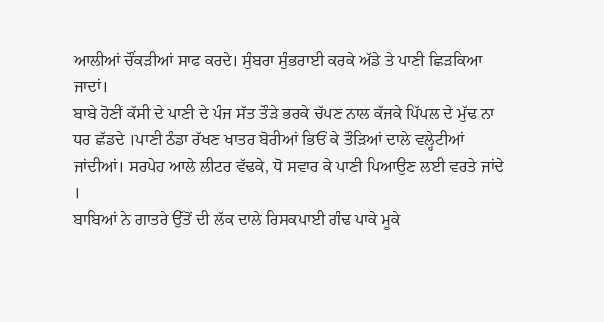ਆਲੀਆਂ ਚੌਂਕੜੀਆਂ ਸਾਫ ਕਰਦੇ। ਸੁੰਬਰਾ ਸੁੰਭਰਾਈ ਕਰਕੇ ਅੱਡੇ ਤੇ ਪਾਣੀ ਛਿੜਕਿਆ ਜਾਦਾਂ।
ਬਾਬੇ ਹੋਣੀਂ ਕੱਸੀ ਦੇ ਪਾਣੀ ਦੇ ਪੰਜ ਸੱਤ ਤੌੜੇ ਭਰਕੇ ਚੱਪਣ ਨਾਲ ਕੱਜਕੇ ਪਿੱਪਲ ਦੇ ਮੁੱਢ ਨਾ ਧਰ ਛੱਡਦੇ ।ਪਾਣੀ ਠੰਡਾ ਰੱਖਣ ਖਾਤਰ ਬੋਰੀਆਂ ਭਿਓਂ ਕੇ ਤੌੜਿਆਂ ਦਾਲੇ ਵਲ੍ਹੇਟੀਆਂ ਜਾਂਦੀਆਂ। ਸਰਪੇਹ ਆਲੇ ਲੀਟਰ ਵੱਢਕੇ, ਧੋ ਸਵਾਰ ਕੇ ਪਾਣੀ ਪਿਆਉਣ ਲਈ ਵਰਤੇ ਜਾਂਦੇ ।
ਬਾਬਿਆਂ ਨੇ ਗਾਤਰੇ ਉੱਤੋਂ ਦੀ ਲੱਕ ਦਾਲੇ ਰਿਸਕਪਾਈ ਗੰਢ ਪਾਕੇ ਮੂਕੇ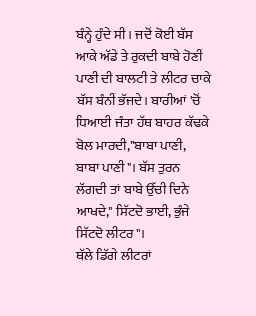ਬੰਨ੍ਹੇ ਹੁੰਦੇ ਸੀ। ਜਦੋਂ ਕੋਈ ਬੱਸ ਆਕੇ ਅੱਡੇ ਤੇ ਰੁਕਦੀ ਬਾਬੇ ਹੋਣੀਂ ਪਾਣੀ ਦੀ ਬਾਲਟੀ ਤੇ ਲੀਟਰ ਚਾਕੇ ਬੱਸ ਬੰਨੀਂ ਭੱਜਦੇ। ਬਾਰੀਆਂ 'ਚੋਂ ਧਿਆਈ ਜੰਤਾ ਹੱਥ ਬਾਹਰ ਕੱਢਕੇ ਬੋਲ ਮਾਰਦੀ,"ਬਾਬਾ ਪਾਣੀ,
ਬਾਬਾ ਪਾਣੀ"। ਬੱਸ ਤੁਰਨ ਲੱਗਦੀ ਤਾਂ ਬਾਬੇ ਉੱਚੀ ਦਿਨੇ ਆਖਦੇ," ਸਿੱਟਦੋ ਭਾਈ, ਭੁੰਜੇ ਸਿੱਟਦੋ ਲੀਟਰ"।
ਥੱਲੇ ਡਿੱਗੇ ਲੀਟਰਾਂ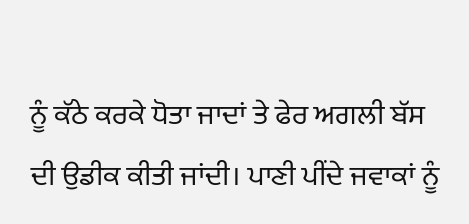ਨੂੰ ਕੱਠੇ ਕਰਕੇ ਧੋਤਾ ਜਾਦਾਂ ਤੇ ਫੇਰ ਅਗਲੀ ਬੱਸ ਦੀ ਉਡੀਕ ਕੀਤੀ ਜਾਂਦੀ। ਪਾਣੀ ਪੀਂਦੇ ਜਵਾਕਾਂ ਨੂੰ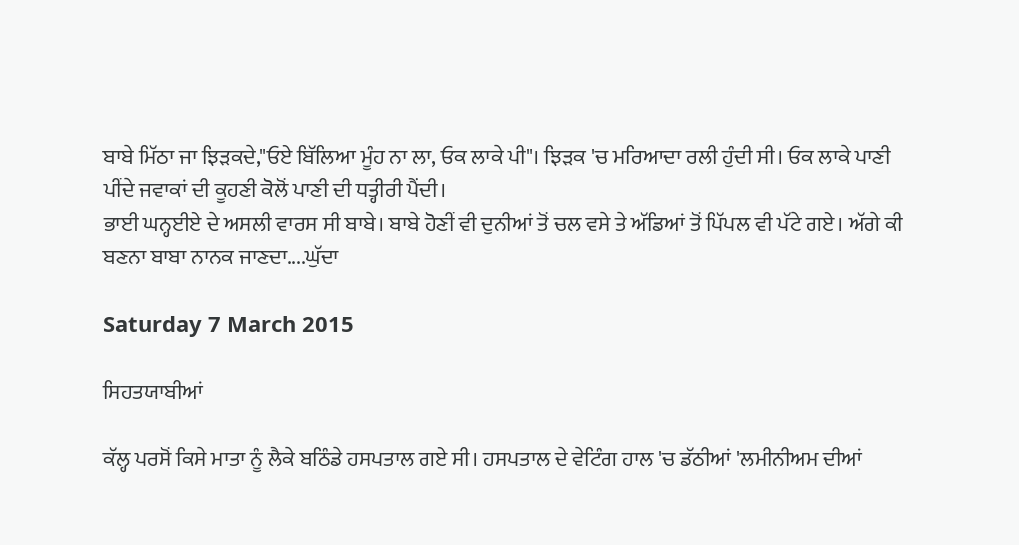ਬਾਬੇ ਮਿੱਠਾ ਜਾ ਝਿੜਕਦੇ,"ਓਏ ਬਿੱਲਿਆ ਮੂੰਹ ਨਾ ਲਾ, ਓਕ ਲਾਕੇ ਪੀ"। ਝਿੜਕ 'ਚ ਮਰਿਆਦਾ ਰਲੀ ਹੁੰਦੀ ਸੀ। ਓਕ ਲਾਕੇ ਪਾਣੀ ਪੀਂਦੇ ਜਵਾਕਾਂ ਦੀ ਕੂਹਣੀ ਕੋਲੋਂ ਪਾਣੀ ਦੀ ਧਤ੍ਹੀਰੀ ਪੈਂਦੀ।
ਭਾਈ ਘਨ੍ਹਈਏ ਦੇ ਅਸਲੀ ਵਾਰਸ ਸੀ ਬਾਬੇ। ਬਾਬੇ ਹੋਣੀਂ ਵੀ ਦੁਨੀਆਂ ਤੋਂ ਚਲ ਵਸੇ ਤੇ ਅੱਡਿਆਂ ਤੋਂ ਪਿੱਪਲ ਵੀ ਪੱਟੇ ਗਏ। ਅੱਗੇ ਕੀ ਬਣਨਾ ਬਾਬਾ ਨਾਨਕ ਜਾਣਦਾ....ਘੁੱਦਾ

Saturday 7 March 2015

ਸਿਹਤਯਾਬੀਆਂ

ਕੱਲ੍ਹ ਪਰਸੋਂ ਕਿਸੇ ਮਾਤਾ ਨੂੰ ਲੈਕੇ ਬਠਿੰਡੇ ਹਸਪਤਾਲ ਗਏ ਸੀ। ਹਸਪਤਾਲ ਦੇ ਵੇਟਿੰਗ ਹਾਲ 'ਚ ਡੱਠੀਆਂ 'ਲਮੀਨੀਅਮ ਦੀਆਂ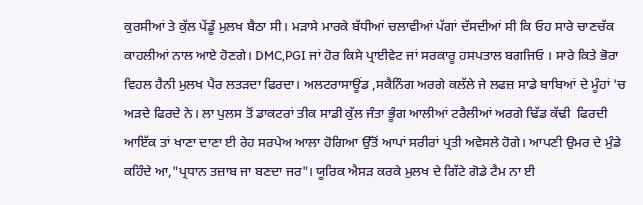ਕੁਰਸੀਆਂ ਤੇ ਕੁੱਲ ਪੇਂਡੂੰ ਮੁਲਖ ਬੈਠਾ ਸੀ। ਮੜਾਸੇ ਮਾਰਕੇ ਬੱਧੀਆਂ ਚਲਾਵੀਆਂ ਪੱਗਾਂ ਦੱਸਦੀਆਂ ਸੀ ਕਿ ਓਹ ਸਾਰੇ ਚਾਣਚੱਕ ਕਾਹਲੀਆਂ ਨਾਲ ਆਏ ਹੋਣਗੇ। DMC,PGI ਜਾਂ ਹੋਰ ਕਿਸੇ ਪ੍ਰਾਈਵੇਟ ਜਾਂ ਸਰਕਾਰੂ ਹਸਪਤਾਲ ਬਗਜਿਓ । ਸਾਰੇ ਕਿਤੇ ਭੋਰਾ ਵਿਹਲ ਹੈਨੀ ਮੁਲਖ ਪੈਰ ਲਤੜਦਾ ਫਿਰਦਾ। ਅਲਟਰਾਸਾਊਂਡ ,ਸਕੈਨਿੰਗ ਅਰਗੇ ਕਲੱਲੇ ਜੇ ਲਫਜ਼ ਸਾਡੇ ਬਾਬਿਆਂ ਦੇ ਮੂੰਹਾਂ 'ਚ ਅੜਦੇ ਫਿਰਦੇ ਨੇ। ਲਾ ਪੁਲਸ ਤੋਂ ਡਾਕਟਰਾਂ ਤੀਕ ਸਾਡੀ ਕੁੱਲ ਜੰਤਾ ਭੂੰਗ ਆਲੀਆਂ ਟਰੈਲੀਆਂ ਅਰਗੇ ਢਿੱਡ ਕੱਢੀ  ਫਿਰਦੀ ਆਇੱਕ ਤਾਂ ਖਾਣਾ ਦਾਣਾ ਈ ਰੇਹ ਸਰਪੇਅ ਆਲਾ ਹੋਗਿਆ ਉੱਤੋਂ ਆਪਾਂ ਸਰੀਰਾਂ ਪ੍ਰਤੀ ਅਵੇਸਲੇ ਹੋਗੇ। ਆਪਣੀ ਉਮਰ ਦੇ ਮੁੰਡੇ ਕਹਿੰਦੇ ਆ,"ਪ੍ਰਧਾਨ ਤਜ਼ਾਬ ਜਾ ਬਣਦਾ ਜਰ"। ਯੂਰਿਕ ਐਸੜ ਕਰਕੇ ਮੁਲਖ ਦੇ ਗਿੱਟੇ ਗੋਡੇ ਟੈਮ ਨਾ ਈ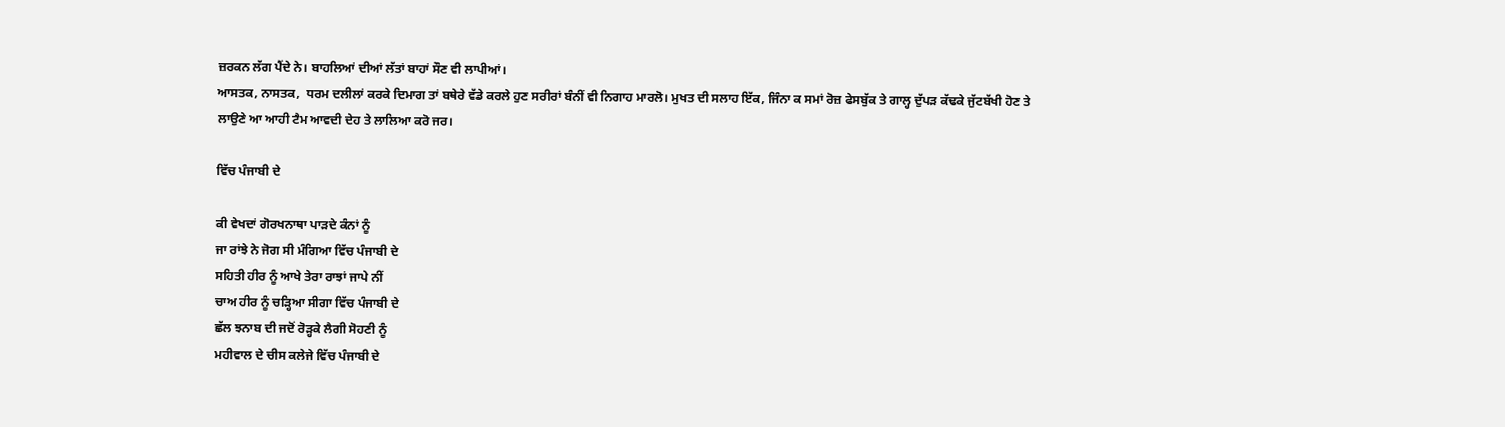ਜ਼ਰਕਨ ਲੱਗ ਪੈਂਦੇ ਨੇ। ਬਾਹਲਿਆਂ ਦੀਆਂ ਲੱਤਾਂ ਬਾਹਾਂ ਸੌਣ ਵੀ ਲਾਪੀਆਂ।
ਆਸਤਕ, ਨਾਸਤਕ,  ਧਰਮ ਦਲੀਲਾਂ ਕਰਕੇ ਦਿਮਾਗ ਤਾਂ ਬਥੇਰੇ ਵੱਡੇ ਕਰਲੇ ਹੁਣ ਸਰੀਰਾਂ ਬੰਨੀਂ ਵੀ ਨਿਗਾਹ ਮਾਰਲੋ। ਮੁਖਤ ਦੀ ਸਲਾਹ ਇੱਕ, ਜਿੰਨਾ ਕ ਸਮਾਂ ਰੋਜ਼ ਫੇਸਬੁੱਕ ਤੇ ਗਾਲ੍ਹ ਦੁੱਪੜ ਕੱਢਕੇ ਜੁੱਟਬੱਖੀ ਹੋਣ ਤੇ ਲਾਉਣੇ ਆ ਆਹੀ ਟੈਮ ਆਵਦੀ ਦੇਹ ਤੇ ਲਾਲਿਆ ਕਰੋ ਜਰ।

ਵਿੱਚ ਪੰਜਾਬੀ ਦੇ

ਕੀ ਵੇਖਦਾਂ ਗੋਰਖਨਾਥਾ ਪਾੜਦੇ ਕੰਨਾਂ ਨੂੰ
ਜਾ ਰਾਂਝੇ ਨੇ ਜੋਗ ਸੀ ਮੰਗਿਆ ਵਿੱਚ ਪੰਜਾਬੀ ਦੇ
ਸਹਿਤੀ ਹੀਰ ਨੂੰ ਆਖੇ ਤੇਰਾ ਰਾਝਾਂ ਜਾਪੇ ਨੀਂ
ਚਾਅ ਹੀਰ ਨੂੰ ਚੜ੍ਹਿਆ ਸੀਗਾ ਵਿੱਚ ਪੰਜਾਬੀ ਦੇ
ਛੱਲ ਝਨਾਬ ਦੀ ਜਦੋਂ ਰੋੜ੍ਹਕੇ ਲੈਗੀ ਸੋਹਣੀ ਨੂੰ
ਮਹੀਵਾਲ ਦੇ ਚੀਸ ਕਲੇਜੇ ਵਿੱਚ ਪੰਜਾਬੀ ਦੇ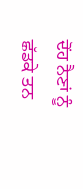ਦੋਂਹ ਨੈਣਾਂ ਨੂੰ ਛੱਡਕੇ ਤਨ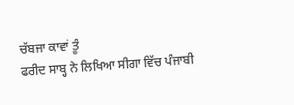ਚੱਬਜਾ ਕਾਵਾਂ ਤੂੰ
ਫਰੀਦ ਸਾਬ੍ਹ ਨੇ ਲਿਖਿਆ ਸੀਗਾ ਵਿੱਚ ਪੰਜਾਬੀ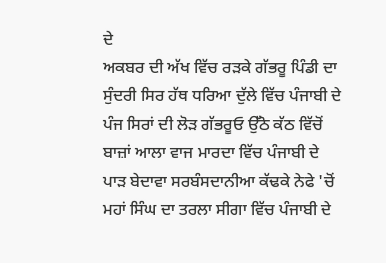ਦੇ
ਅਕਬਰ ਦੀ ਅੱਖ ਵਿੱਚ ਰੜਕੇ ਗੱਭਰੂ ਪਿੰਡੀ ਦਾ
ਸੁੰਦਰੀ ਸਿਰ ਹੱਥ ਧਰਿਆ ਦੁੱਲੇ ਵਿੱਚ ਪੰਜਾਬੀ ਦੇ
ਪੰਜ ਸਿਰਾਂ ਦੀ ਲੋੜ ਗੱਭਰੂਓ ਉੱਠੋ ਕੱਠ ਵਿੱਚੋਂ
ਬਾਜ਼ਾਂ ਆਲਾ ਵਾਜ ਮਾਰਦਾ ਵਿੱਚ ਪੰਜਾਬੀ ਦੇ
ਪਾੜ ਬੇਦਾਵਾ ਸਰਬੰਸਦਾਨੀਆ ਕੱਢਕੇ ਨੇਫੇ 'ਚੋਂ
ਮਹਾਂ ਸਿੰਘ ਦਾ ਤਰਲਾ ਸੀਗਾ ਵਿੱਚ ਪੰਜਾਬੀ ਦੇ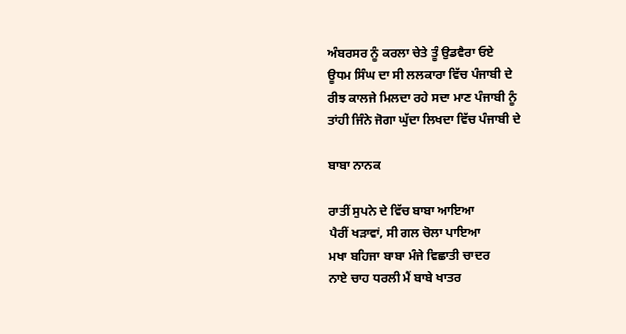ਅੰਬਰਸਰ ਨੂੰ ਕਰਲਾ ਚੇਤੇ ਤੂੰ ਉਡਵੈਰਾ ਓਏ
ਊਧਮ ਸਿੰਘ ਦਾ ਸੀ ਲਲਕਾਰਾ ਵਿੱਚ ਪੰਜਾਬੀ ਦੇ
ਰੀਝ ਕਾਲਜੇ ਮਿਲਦਾ ਰਹੇ ਸਦਾ ਮਾਣ ਪੰਜਾਬੀ ਨੂੰ
ਤਾਂਹੀ ਜਿੰਨੇ ਜੋਗਾ ਘੁੱਦਾ ਲਿਖਦਾ ਵਿੱਚ ਪੰਜਾਬੀ ਦੇ

ਬਾਬਾ ਨਾਨਕ

ਰਾਤੀਂ ਸੁਪਨੇ ਦੇ ਵਿੱਚ ਬਾਬਾ ਆਇਆ
ਪੈਰੀਂ ਖੜਾਵਾਂ, ਸੀ ਗਲ ਚੋਲਾ ਪਾਇਆ
ਮਖਾ ਬਹਿਜਾ ਬਾਬਾ ਮੰਜੇ ਵਿਛਾਤੀ ਚਾਦਰ
ਨਾਏ ਚਾਹ ਧਰਲੀ ਮੈਂ ਬਾਬੇ ਖਾਤਰ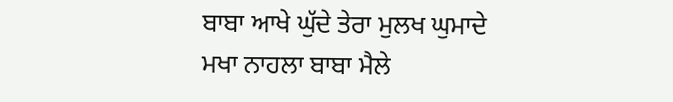ਬਾਬਾ ਆਖੇ ਘੁੱਦੇ ਤੇਰਾ ਮੁਲਖ ਘੁਮਾਦੇ
ਮਖਾ ਨਾਹਲਾ ਬਾਬਾ ਮੈਲੇ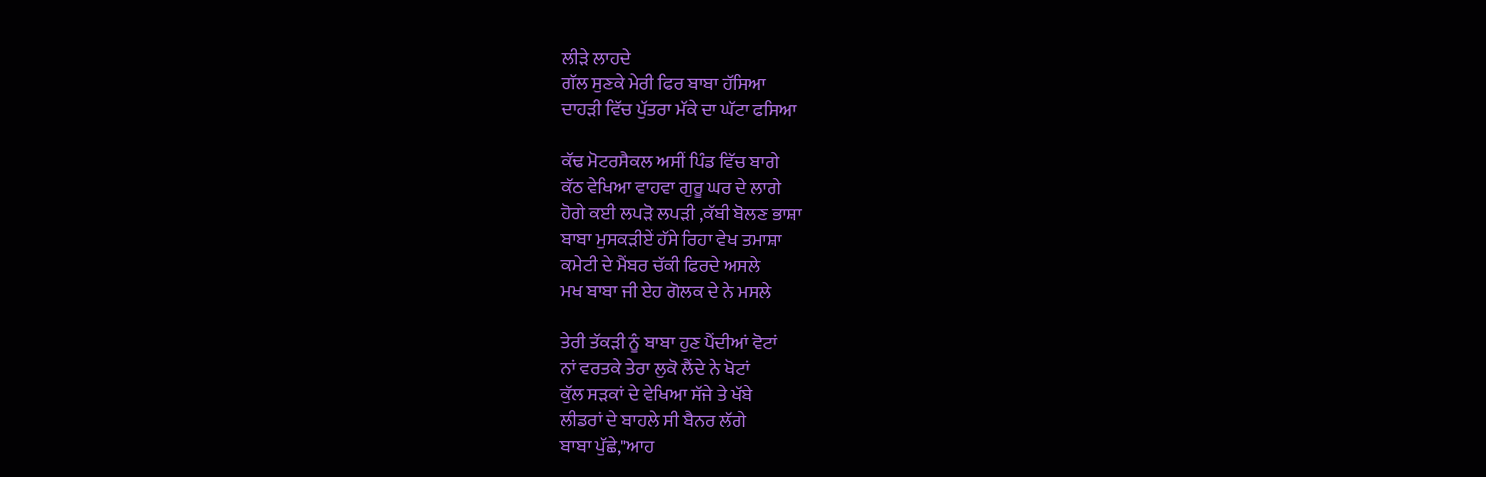ਲੀੜੇ ਲਾਹਦੇ
ਗੱਲ ਸੁਣਕੇ ਮੇਰੀ ਫਿਰ ਬਾਬਾ ਹੱਸਿਆ
ਦਾਹੜੀ ਵਿੱਚ ਪੁੱਤਰਾ ਮੱਕੇ ਦਾ ਘੱਟਾ ਫਸਿਆ

ਕੱਢ ਮੋਟਰਸੈਕਲ ਅਸੀਂ ਪਿੰਡ ਵਿੱਚ ਬਾਗੇ
ਕੱਠ ਵੇਖਿਆ ਵਾਹਵਾ ਗੁਰੂ ਘਰ ਦੇ ਲਾਗੇ
ਹੋਗੇ ਕਈ ਲਪੜੋ ਲਪੜੀ ,ਕੱਬੀ ਬੋਲਣ ਭਾਸ਼ਾ
ਬਾਬਾ ਮੁਸਕੜੀਏਂ ਹੱਸੇ ਰਿਹਾ ਵੇਖ ਤਮਾਸ਼ਾ
ਕਮੇਟੀ ਦੇ ਮੈਂਬਰ ਚੱਕੀ ਫਿਰਦੇ ਅਸਲੇ
ਮਖ ਬਾਬਾ ਜੀ ਏਹ ਗੋਲਕ ਦੇ ਨੇ ਮਸਲੇ

ਤੇਰੀ ਤੱਕੜੀ ਨੂੰ ਬਾਬਾ ਹੁਣ ਪੈਂਦੀਆਂ ਵੋਟਾਂ
ਨਾਂ ਵਰਤਕੇ ਤੇਰਾ ਲੁਕੋ ਲੈਂਦੇ ਨੇ ਖੋਟਾਂ
ਕੁੱਲ ਸੜਕਾਂ ਦੇ ਵੇਖਿਆ ਸੱਜੇ ਤੇ ਖੱਬੇ
ਲੀਡਰਾਂ ਦੇ ਬਾਹਲੇ ਸੀ ਬੈਨਰ ਲੱਗੇ
ਬਾਬਾ ਪੁੱਛੇ,"ਆਹ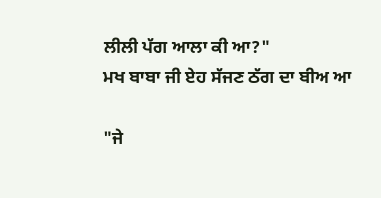ਲੀਲੀ ਪੱਗ ਆਲਾ ਕੀ ਆ?"
ਮਖ ਬਾਬਾ ਜੀ ਏਹ ਸੱਜਣ ਠੱਗ ਦਾ ਬੀਅ ਆ

"ਜੇ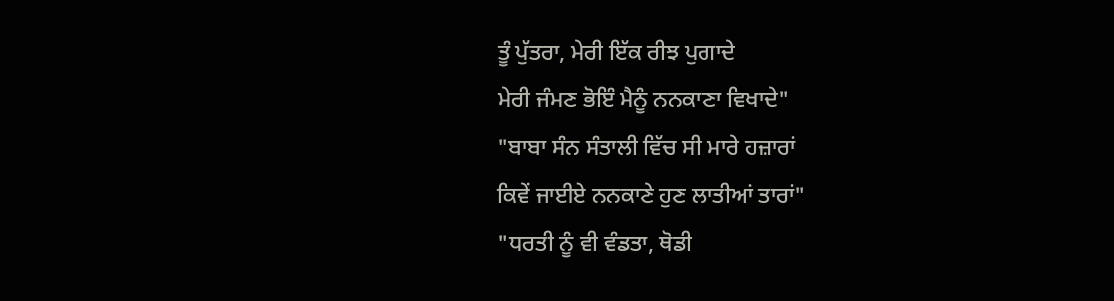ਤੂੰ ਪੁੱਤਰਾ, ਮੇਰੀ ਇੱਕ ਰੀਝ ਪੁਗਾਦੇ
ਮੇਰੀ ਜੰਮਣ ਭੋਇੰ ਮੈਨੂੰ ਨਨਕਾਣਾ ਵਿਖਾਦੇ"
"ਬਾਬਾ ਸੰਨ ਸੰਤਾਲੀ ਵਿੱਚ ਸੀ ਮਾਰੇ ਹਜ਼ਾਰਾਂ
ਕਿਵੇਂ ਜਾਈਏ ਨਨਕਾਣੇ ਹੁਣ ਲਾਤੀਆਂ ਤਾਰਾਂ"
"ਧਰਤੀ ਨੂੰ ਵੀ ਵੰਡਤਾ, ਥੋਡੀ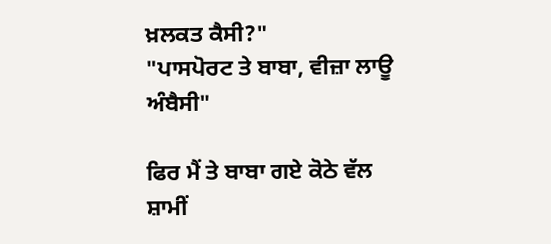ਖ਼ਲਕਤ ਕੈਸੀ?"
"ਪਾਸਪੋਰਟ ਤੇ ਬਾਬਾ, ਵੀਜ਼ਾ ਲਾਊ ਅੰਬੈਸੀ"

ਫਿਰ ਮੈਂ ਤੇ ਬਾਬਾ ਗਏ ਕੋਠੇ ਵੱਲ ਸ਼ਾਮੀਂ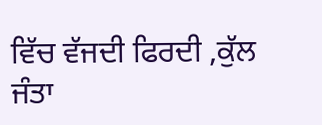ਵਿੱਚ ਵੱਜਦੀ ਫਿਰਦੀ ,ਕੁੱਲ ਜੰਤਾ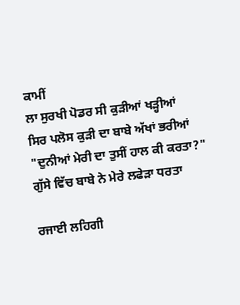ਕਾਮੀਂ
ਲਾ ਸੁਰਖੀ ਪੋਡਰ ਸੀ ਕੁੜੀਆਂ ਖੜ੍ਹੀਆਂ
ਸਿਰ ਪਲੋਸ ਕੁੜੀ ਦਾ ਬਾਬੇ ਅੱਖਾਂ ਭਰੀਆਂ
"ਦੁਨੀਆਂ ਮੇਰੀ ਦਾ ਤੁਸੀਂ ਹਾਲ ਕੀ ਕਰਤਾ?"
ਗੁੱਸੇ ਵਿੱਚ ਬਾਬੇ ਨੇ ਮੇਰੇ ਲਫੇੜਾ ਧਰਤਾ

ਰਜਾਈ ਲਹਿਗੀ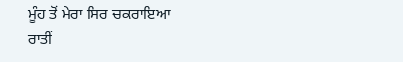ਮੂੰਹ ਤੋਂ ਮੇਰਾ ਸਿਰ ਚਕਰਾਇਆ
ਰਾਤੀਂ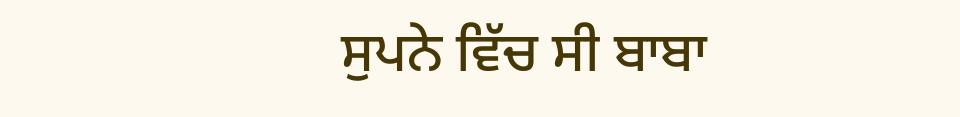ਸੁਪਨੇ ਵਿੱਚ ਸੀ ਬਾਬਾ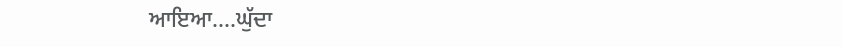ਆਇਆ....ਘੁੱਦਾ